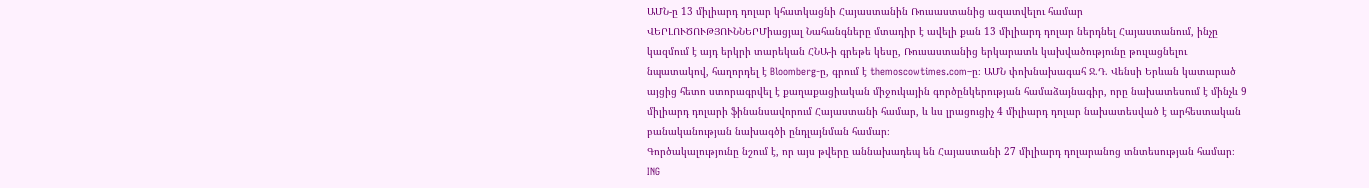ԱՄՆ-ը 13 միլիարդ դոլար կհատկացնի Հայաստանին Ռուսաստանից ազատվելու համար
ՎԵՐԼՈՒԾՈՒԹՅՈՒՆՆԵՐՄիացյալ Նահանգները մտադիր է ավելի քան 13 միլիարդ դոլար ներդնել Հայաստանում, ինչը կազմում է այդ երկրի տարեկան ՀՆԱ-ի գրեթե կեսը, Ռուսաստանից երկարատև կախվածությունը թուլացնելու նպատակով, հաղորդել է Bloomberg-ը, գրում է themoscowtimes.com–ը։ ԱՄՆ փոխնախագահ Ջ.Դ. Վենսի Երևան կատարած այցից հետո ստորագրվել է քաղաքացիական միջուկային գործընկերության համաձայնագիր, որը նախատեսում է մինչև 9 միլիարդ դոլարի ֆինանսավորում Հայաստանի համար, և ևս լրացուցիչ 4 միլիարդ դոլար նախատեսված է արհեստական բանականության նախագծի ընդլայնման համար։
Գործակալությունը նշում է, որ այս թվերը աննախադեպ են Հայաստանի 27 միլիարդ դոլարանոց տնտեսության համար։ ING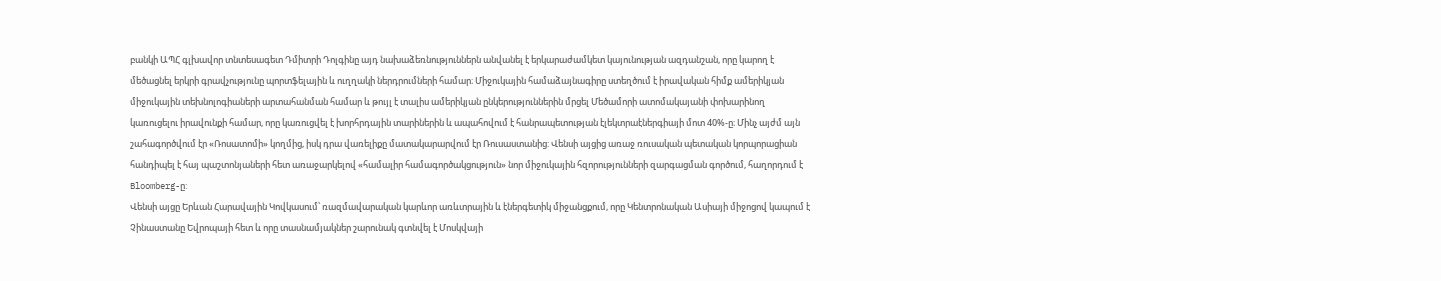բանկի ԱՊՀ գլխավոր տնտեսագետ Դմիտրի Դոլգինը այդ նախաձեռնություններն անվանել է երկարաժամկետ կայունության ազդանշան, որը կարող է մեծացնել երկրի գրավչությունը պորտֆելային և ուղղակի ներդրումների համար։ Միջուկային համաձայնագիրը ստեղծում է իրավական հիմք ամերիկյան միջուկային տեխնոլոգիաների արտահանման համար և թույլ է տալիս ամերիկյան ընկերություններին մրցել Մեծամորի ատոմակայանի փոխարինող կառուցելու իրավունքի համար, որը կառուցվել է խորհրդային տարիներին և ապահովում է հանրապետության էլեկտրաէներգիայի մոտ 40%-ը։ Մինչ այժմ այն շահագործվում էր «Ռոսատոմի» կողմից, իսկ դրա վառելիքը մատակարարվում էր Ռուսաստանից: Վենսի այցից առաջ ռուսական պետական կորպորացիան հանդիպել է հայ պաշտոնյաների հետ առաջարկելով «համալիր համագործակցություն» նոր միջուկային հզորությունների զարգացման գործում, հաղորդում է Bloomberg-ը:
Վենսի այցը Երևան Հարավային Կովկասում՝ ռազմավարական կարևոր առևտրային և էներգետիկ միջանցքում, որը Կենտրոնական Ասիայի միջոցով կապում է Չինաստանը Եվրոպայի հետ և որը տասնամյակներ շարունակ գտնվել է Մոսկվայի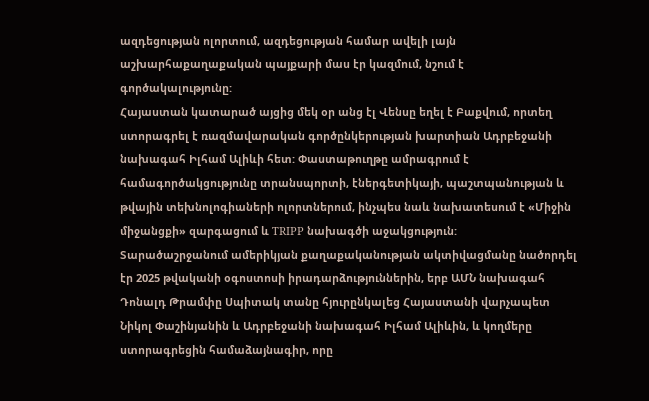ազդեցության ոլորտում, ազդեցության համար ավելի լայն աշխարհաքաղաքական պայքարի մաս էր կազմում, նշում է գործակալությունը:
Հայաստան կատարած այցից մեկ օր անց էլ Վենսը եղել է Բաքվում, որտեղ ստորագրել է ռազմավարական գործընկերության խարտիան Ադրբեջանի նախագահ Իլհամ Ալիևի հետ: Փաստաթուղթը ամրագրում է համագործակցությունը տրանսպորտի, էներգետիկայի, պաշտպանության և թվային տեխնոլոգիաների ոլորտներում, ինչպես նաև նախատեսում է «Միջին միջանցքի» զարգացում և TRIPP նախագծի աջակցություն:
Տարածաշրջանում ամերիկյան քաղաքականության ակտիվացմանը նածորդել էր 2025 թվականի օգոստոսի իրադարձություններին, երբ ԱՄՆ նախագահ Դոնալդ Թրամփը Սպիտակ տանը հյուրընկալեց Հայաստանի վարչապետ Նիկոլ Փաշինյանին և Ադրբեջանի նախագահ Իլհամ Ալիևին, և կողմերը ստորագրեցին համաձայնագիր, որը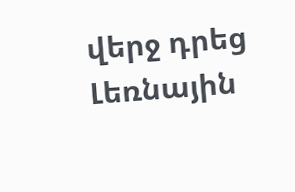վերջ դրեց Լեռնային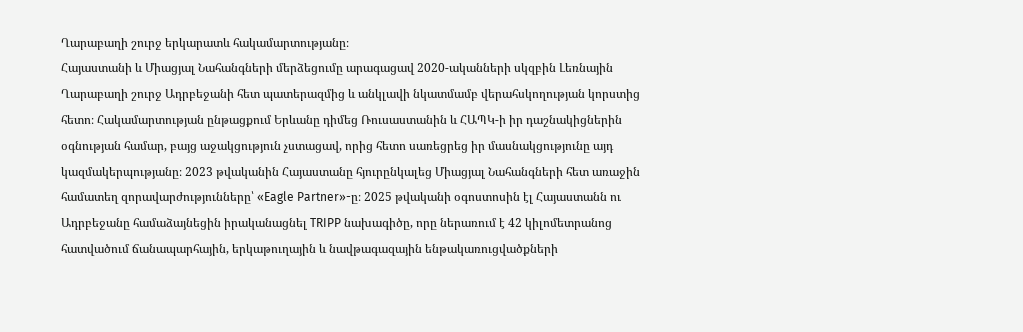Ղարաբաղի շուրջ երկարատև հակամարտությանը։
Հայաստանի և Միացյալ Նահանգների մերձեցումը արագացավ 2020-ականների սկզբին Լեռնային Ղարաբաղի շուրջ Ադրբեջանի հետ պատերազմից և անկլավի նկատմամբ վերահսկողության կորստից հետո։ Հակամարտության ընթացքում Երևանը դիմեց Ռուսաստանին և ՀԱՊԿ-ի իր դաշնակիցներին օգնության համար, բայց աջակցություն չստացավ, որից հետո սառեցրեց իր մասնակցությունը այդ կազմակերպությանը։ 2023 թվականին Հայաստանը հյուրընկալեց Միացյալ Նահանգների հետ առաջին համատեղ զորավարժությունները՝ «Eagle Partner»-ը։ 2025 թվականի օգոստոսին էլ Հայաստանն ու Ադրբեջանը համաձայնեցին իրականացնել TRIPP նախագիծը, որը ներառում է 42 կիլոմետրանոց հատվածում ճանապարհային, երկաթուղային և նավթագազային ենթակառուցվածքների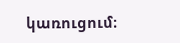կառուցում։